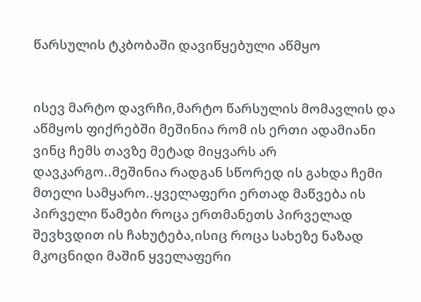წარსულის ტკბობაში დავიწყებული აწმყო


ისევ მარტო დავრჩი,მარტო წარსულის მომავლის და აწმყოს ფიქრებში მეშინია რომ ის ერთი ადამიანი ვინც ჩემს თავზე მეტად მიყვარს არ დავკარგო..მეშინია რადგან სწორედ ის გახდა ჩემი მთელი სამყარო..ყველაფერი ერთად მაწვება ის პირველი წამები როცა ერთმანეთს პირველად შევხვდით ის ჩახუტება,ისიც როცა სახეზე ნაზად მკოცნიდი მაშინ ყველაფერი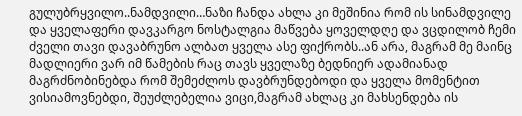გულუბრყვილო..ნამდვილი…ნაზი ჩანდა ახლა კი მეშინია რომ ის სინამდვილე და ყველაფერი დავკარგო ნოსტალგია მაწვება ყოველდღე და ვცდილობ ჩემი ძველი თავი დავაბრუნო ალბათ ყველა ასე ფიქრობს..ან არა, მაგრამ მე მაინც მადლიერი ვარ იმ წამების რაც თავს ყველაზე ბედნიერ ადამიანად მაგრძნობინებდა რომ შემეძლოს დავბრუნდებოდი და ყველა მომენტით ვისიამოვნებდი, შეუძლებელია ვიცი,მაგრამ ახლაც კი მახსენდება ის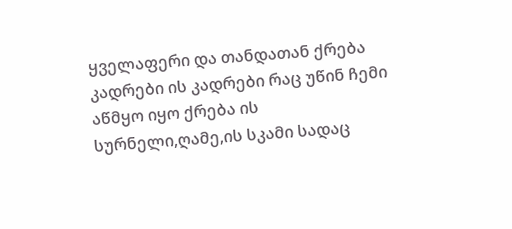ყველაფერი და თანდათან ქრება კადრები ის კადრები რაც უწინ ჩემი აწმყო იყო ქრება ის სურნელი,ღამე,ის სკამი სადაც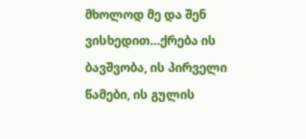მხოლოდ მე და შენ ვისხედით…ქრება ის ბავშვობა, ის პირველი წამები, ის გულის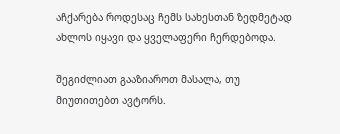აჩქარება როდესაც ჩემს სახესთან ზედმეტად ახლოს იყავი და ყველაფერი ჩერდებოდა.

შეგიძლიათ გააზიაროთ მასალა, თუ მიუთითებთ ავტორს.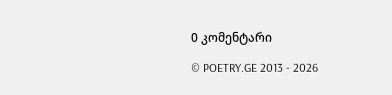0 კომენტარი

© POETRY.GE 2013 - 2026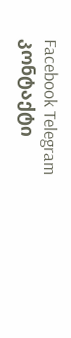Facebook Telegram კონტაქტი